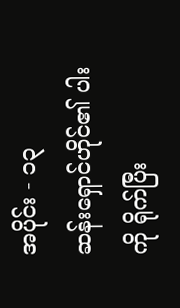အပိုင်း - ၁၃
ဆန်းရှောင်ဟိုင်၏ ပါးကို ရိုက်ပြီး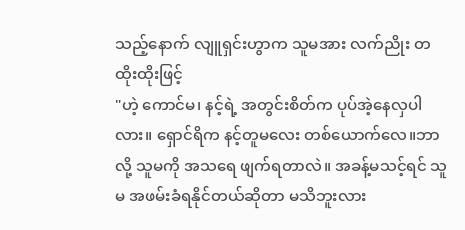သည့်နောက် လျူရှင်းဟွာက သူမအား လက်ညိုး တထိုးထိုးဖြင့်
"ဟဲ့ ကောင်မ၊ နင့်ရဲ့ အတွင်းစိတ်က ပုပ်အဲ့နေလှပါလား။ ရှောင်ရိက နင့်တူမလေး တစ်ယောက်လေ။ဘာလို့ သူမကို အသရေ ဖျက်ရတာလဲ။ အခန့်မသင့်ရင် သူမ အဖမ်းခံရနိုင်တယ်ဆိုတာ မသိဘူးလား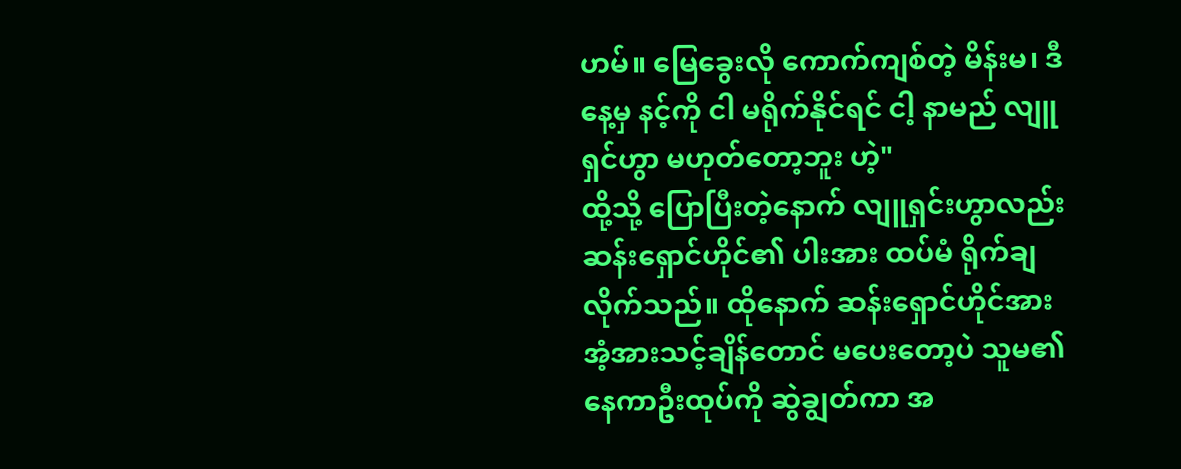ဟမ်။ မြေခွေးလို ကောက်ကျစ်တဲ့ မိန်းမ၊ ဒီနေ့မှ နင့်ကို ငါ မရိုက်နိုင်ရင် ငါ့ နာမည် လျူရှင်ဟွာ မဟုတ်တော့ဘူး ဟဲ့"
ထို့သို့ ပြောပြီးတဲ့နောက် လျူရှင်းဟွာလည်း ဆန်းရှောင်ဟိုင်၏ ပါးအား ထပ်မံ ရိုက်ချလိုက်သည်။ ထိုနောက် ဆန်းရှောင်ဟိုင်အား အံ့အားသင့်ချိန်တောင် မပေးတော့ပဲ သူမ၏ နေကာဦးထုပ်ကို ဆွဲချွတ်ကာ အ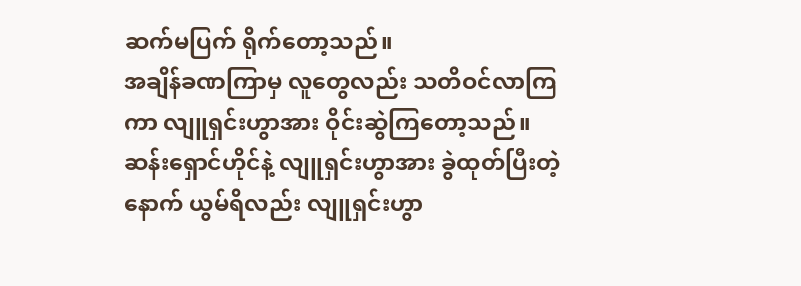ဆက်မပြက် ရိုက်တော့သည်။
အချိန်ခဏကြာမှ လူတွေလည်း သတိဝင်လာကြကာ လျူရှင်းဟွာအား ဝိုင်းဆွဲကြတော့သည်။
ဆန်းရှောင်ဟိုင်နဲ့ လျူရှင်းဟွာအား ခွဲထုတ်ပြီးတဲ့နောက် ယွမ်ရိလည်း လျူရှင်းဟွာ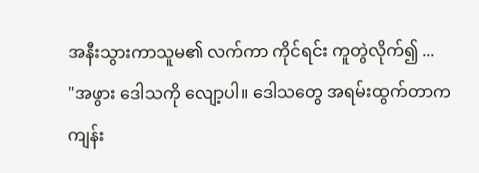အနီးသွားကာသူမ၏ လက်ကာ ကိုင်ရင်း ကူတွဲလိုက်၍ ...
"အဖွား ဒေါသကို လျော့ပါ။ ဒေါသတွေ အရမ်းထွက်တာက ကျန်း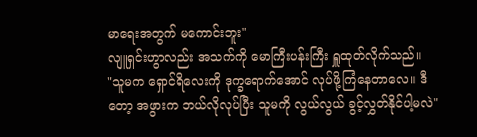မာရေးအတွက် မကောင်းဘူး"
လျူရှင်းဟွာလည်း အသက်ကို မောကြီးပန်းကြီး ရှူထုတ်လိုက်သည်။
"သူမက ရှောင်ရိလေးကို ဒုက္ခရောက်အောင် လုပ်ဖို့ကြံနေတာလေ။ ဒီတော့ အဖွားက ဘယ်လိုလုပ်ပြီး သူမကို လွယ်လွယ် ခွင့်လွှတ်နိုင်ပါ့မလဲ"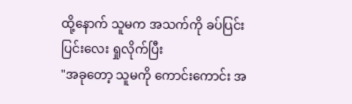ထို့နောက် သူမက အသက်ကို ခပ်ပြင်းပြင်းလေး ရှုလိုက်ပြီး
"အခုတော့ သူမကို ကောင်းကောင်း အ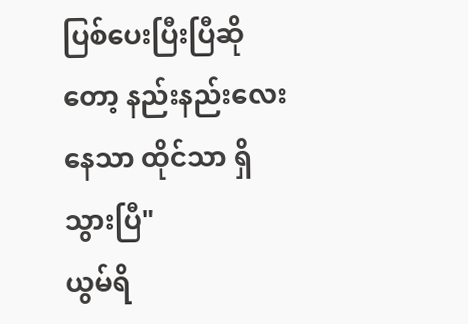ပြစ်ပေးပြီးပြီဆိုတော့ နည်းနည်းလေး နေသာ ထိုင်သာ ရှိသွားပြီ"
ယွမ်ရိ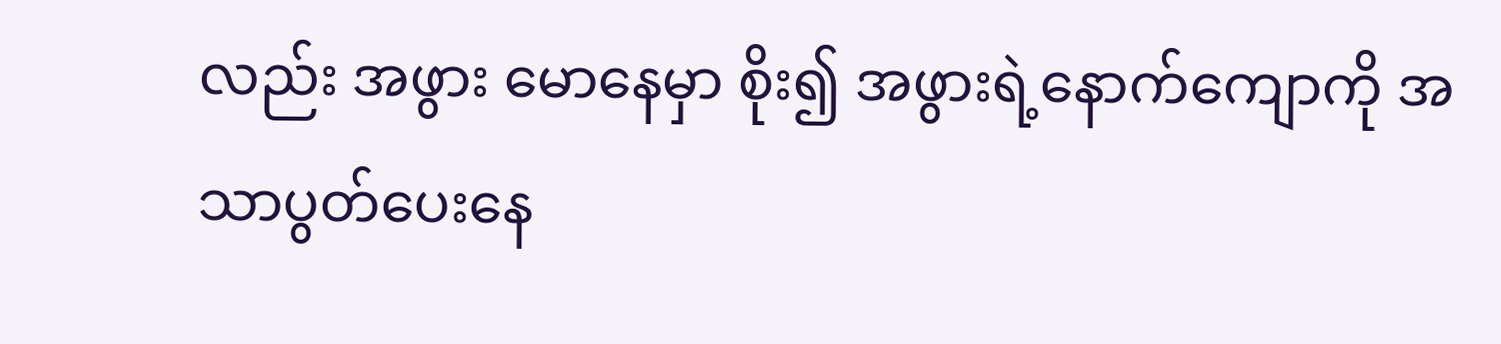လည်း အဖွား မောနေမှာ စိုး၍ အဖွားရဲ့နောက်ကျောကို အသာပွတ်ပေးနေ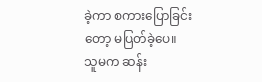ခဲ့ကာ စကားပြောခြင်းတော့ မပြတ်ခဲ့ပေ။
သူမက ဆန်း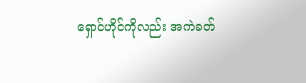ရှောင်ဟိုင်ကိုလည်း အကဲခတ်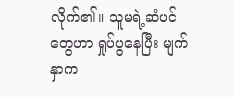လိုက်၏။ သူမရဲ့ဆံပင်တွေဟာ ရှုပ်ပွနေပြီး မျက်နှာက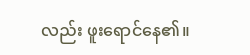လည်း ဖူးရောင်နေ၏။